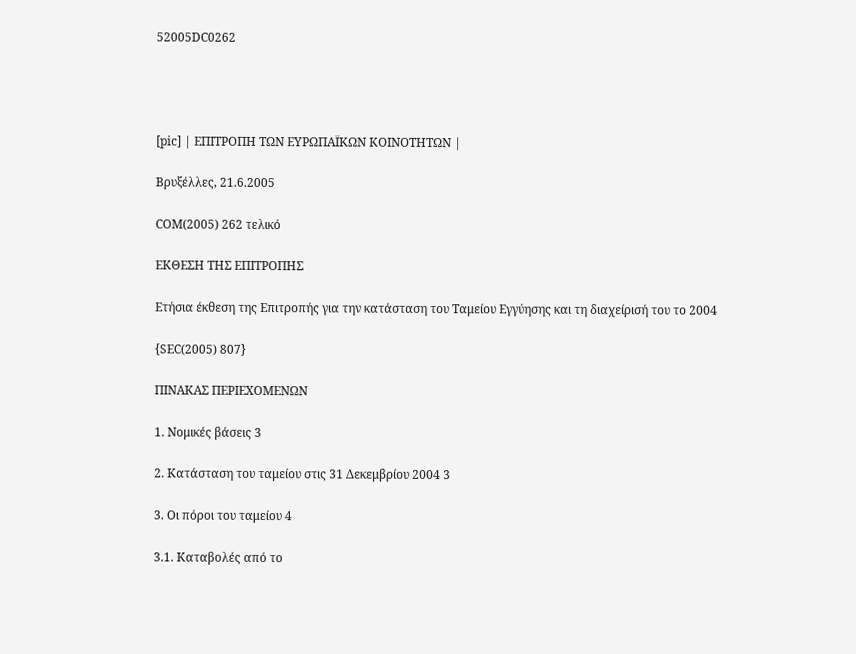52005DC0262




[pic] | ΕΠΙΤΡΟΠΗ ΤΩΝ ΕΥΡΩΠΑΪΚΩΝ ΚΟΙΝΟΤΗΤΩΝ |

Βρυξέλλες, 21.6.2005

COM(2005) 262 τελικό

ΕΚΘΕΣΗ ΤΗΣ ΕΠΙΤΡΟΠΗΣ

Ετήσια έκθεση της Επιτροπής για την κατάσταση του Ταμείου Εγγύησης και τη διαχείρισή του το 2004

{SEC(2005) 807}

ΠΙΝΑΚΑΣ ΠΕΡΙΕΧΟΜΕΝΩΝ

1. Νομικές βάσεις 3

2. Κατάσταση του ταμείου στις 31 Δεκεμβρίου 2004 3

3. Οι πόροι του ταμείου 4

3.1. Καταβολές από το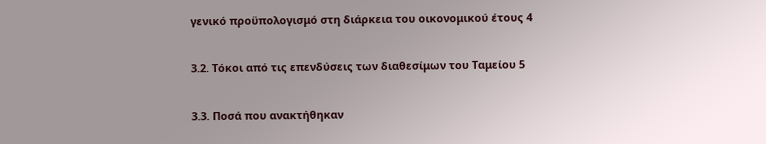γενικό προϋπολογισμό στη διάρκεια του οικονομικού έτους 4

3.2. Τόκοι από τις επενδύσεις των διαθεσίμων του Ταμείου 5

3.3. Ποσά που ανακτήθηκαν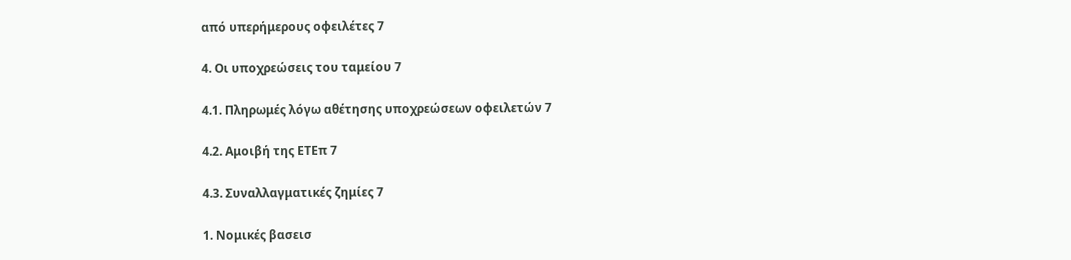από υπερήμερους οφειλέτες 7

4. Οι υποχρεώσεις του ταμείου 7

4.1. Πληρωμές λόγω αθέτησης υποχρεώσεων οφειλετών 7

4.2. Αμοιβή της ΕΤΕπ 7

4.3. Συναλλαγματικές ζημίες 7

1. Νομικές βασεισ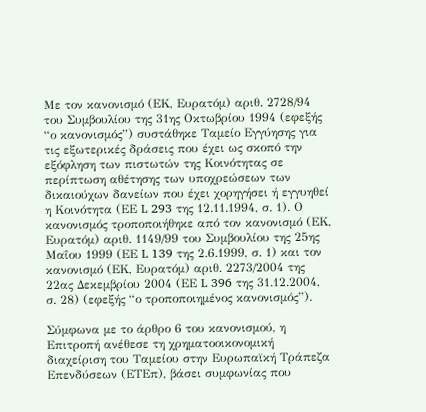Με τον κανονισμό (ΕΚ, Ευρατόμ) αριθ. 2728/94 του Συμβουλίου της 31ης Οκτωβρίου 1994 (εφεξής “ο κανονισμός”) συστάθηκε Ταμείο Εγγύησης για τις εξωτερικές δράσεις που έχει ως σκοπό την εξόφληση των πιστωτών της Κοινότητας σε περίπτωση αθέτησης των υποχρεώσεων των δικαιούχων δανείων που έχει χορηγήσει ή εγγυηθεί η Κοινότητα (ΕΕ L 293 της 12.11.1994, σ. 1). Ο κανονισμός τροποποιήθηκε από τον κανονισμό (ΕΚ, Ευρατόμ) αριθ. 1149/99 του Συμβουλίου της 25ης Μαΐου 1999 (ΕΕ L 139 της 2.6.1999, σ. 1) και τον κανονισμό (ΕΚ, Ευρατόμ) αριθ. 2273/2004 της 22ας Δεκεμβρίου 2004 (ΕΕ L 396 της 31.12.2004, σ. 28) (εφεξής “ο τροποποιημένος κανονισμός”).

Σύμφωνα με το άρθρο 6 του κανονισμού, η Επιτροπή ανέθεσε τη χρηματοοικονομική διαχείριση του Ταμείου στην Ευρωπαϊκή Τράπεζα Επενδύσεων (ΕΤΕπ), βάσει συμφωνίας που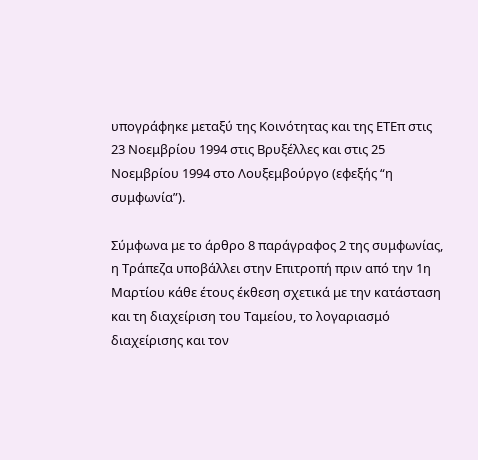υπογράφηκε μεταξύ της Κοινότητας και της ΕΤΕπ στις 23 Νοεμβρίου 1994 στις Βρυξέλλες και στις 25 Νοεμβρίου 1994 στο Λουξεμβούργο (εφεξής “η συμφωνία”).

Σύμφωνα με το άρθρο 8 παράγραφος 2 της συμφωνίας, η Τράπεζα υποβάλλει στην Επιτροπή πριν από την 1η Μαρτίου κάθε έτους έκθεση σχετικά με την κατάσταση και τη διαχείριση του Ταμείου, το λογαριασμό διαχείρισης και τον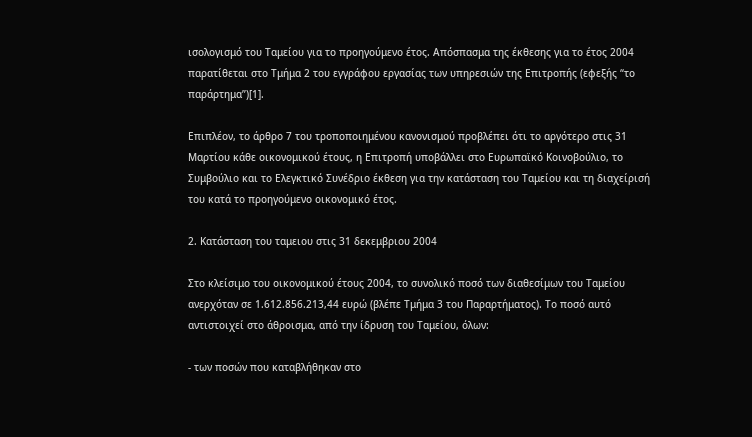ισολογισμό του Ταμείου για το προηγούμενο έτος. Απόσπασμα της έκθεσης για το έτος 2004 παρατίθεται στο Τμήμα 2 του εγγράφου εργασίας των υπηρεσιών της Επιτροπής (εφεξής “το παράρτημα”)[1].

Επιπλέον, το άρθρο 7 του τροποποιημένου κανονισμού προβλέπει ότι το αργότερο στις 31 Μαρτίου κάθε οικονομικού έτους, η Επιτροπή υποβάλλει στο Ευρωπαϊκό Κοινοβούλιο, το Συμβούλιο και το Ελεγκτικό Συνέδριο έκθεση για την κατάσταση του Ταμείου και τη διαχείρισή του κατά το προηγούμενο οικονομικό έτος.

2. Κατάσταση του ταμειου στις 31 δεκεμβριου 2004

Στο κλείσιμο του οικονομικού έτους 2004, το συνολικό ποσό των διαθεσίμων του Ταμείου ανερχόταν σε 1.612.856.213,44 ευρώ (βλέπε Τμήμα 3 του Παραρτήματος). Το ποσό αυτό αντιστοιχεί στο άθροισμα, από την ίδρυση του Ταμείου, όλων:

- των ποσών που καταβλήθηκαν στο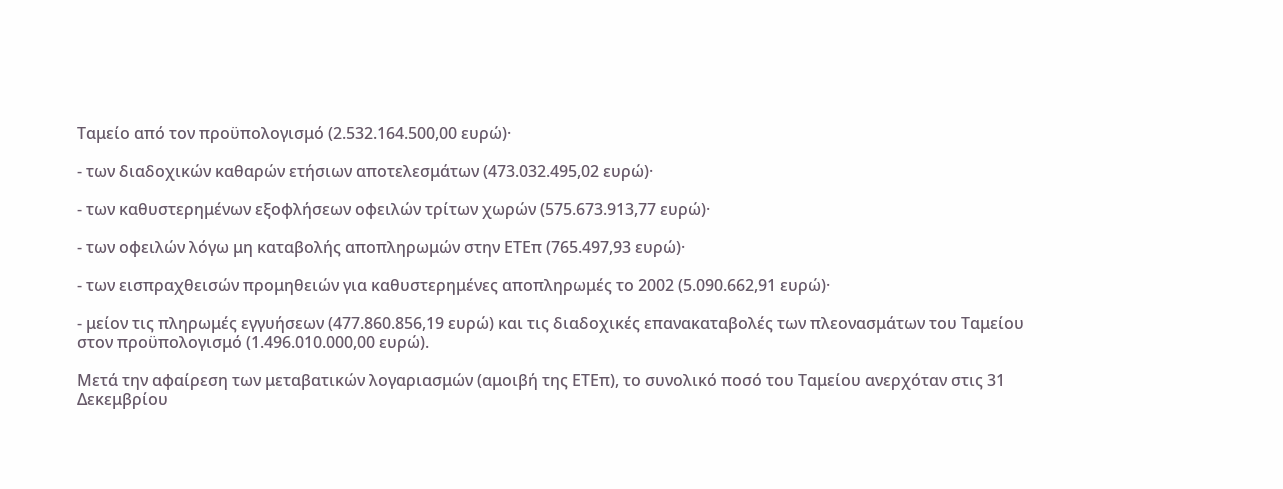Ταμείο από τον προϋπολογισμό (2.532.164.500,00 ευρώ)·

- των διαδοχικών καθαρών ετήσιων αποτελεσμάτων (473.032.495,02 ευρώ)·

- των καθυστερημένων εξοφλήσεων οφειλών τρίτων χωρών (575.673.913,77 ευρώ)·

- των οφειλών λόγω μη καταβολής αποπληρωμών στην ΕΤΕπ (765.497,93 ευρώ)·

- των εισπραχθεισών προμηθειών για καθυστερημένες αποπληρωμές το 2002 (5.090.662,91 ευρώ)·

- μείον τις πληρωμές εγγυήσεων (477.860.856,19 ευρώ) και τις διαδοχικές επανακαταβολές των πλεονασμάτων του Ταμείου στον προϋπολογισμό (1.496.010.000,00 ευρώ).

Μετά την αφαίρεση των μεταβατικών λογαριασμών (αμοιβή της ΕΤΕπ), το συνολικό ποσό του Ταμείου ανερχόταν στις 31 Δεκεμβρίου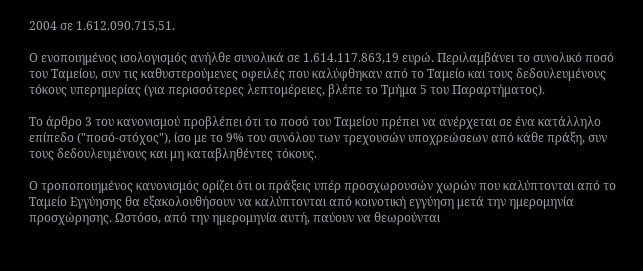2004 σε 1.612.090.715,51.

Ο ενοποιημένος ισολογισμός ανήλθε συνολικά σε 1.614.117.863,19 ευρώ. Περιλαμβάνει το συνολικό ποσό του Ταμείου, συν τις καθυστερούμενες οφειλές που καλύφθηκαν από το Ταμείο και τους δεδουλευμένους τόκους υπερημερίας (για περισσότερες λεπτομέρειες, βλέπε το Τμήμα 5 του Παραρτήματος).

Το άρθρο 3 του κανονισμού προβλέπει ότι το ποσό του Ταμείου πρέπει να ανέρχεται σε ένα κατάλληλο επίπεδο ("ποσό-στόχος"), ίσο με το 9% του συνόλου των τρεχουσών υποχρεώσεων από κάθε πράξη, συν τους δεδουλευμένους και μη καταβληθέντες τόκους.

Ο τροποποιημένος κανονισμός ορίζει ότι οι πράξεις υπέρ προσχωρουσών χωρών που καλύπτονται από το Ταμείο Εγγύησης θα εξακολουθήσουν να καλύπτονται από κοινοτική εγγύηση μετά την ημερομηνία προσχώρησης. Ωστόσο, από την ημερομηνία αυτή, παύουν να θεωρούνται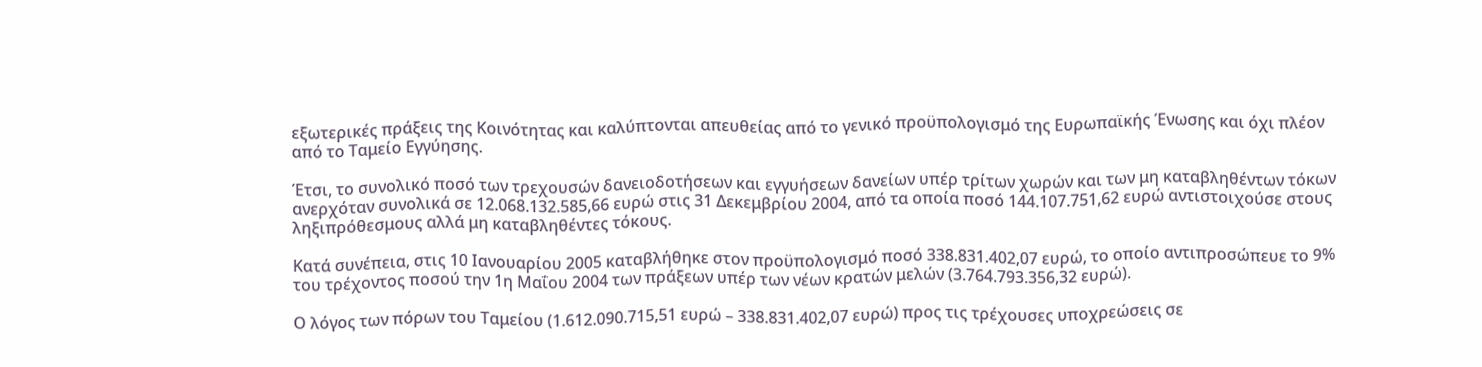εξωτερικές πράξεις της Κοινότητας και καλύπτονται απευθείας από το γενικό προϋπολογισμό της Ευρωπαϊκής Ένωσης και όχι πλέον από το Ταμείο Εγγύησης.

Έτσι, το συνολικό ποσό των τρεχουσών δανειοδοτήσεων και εγγυήσεων δανείων υπέρ τρίτων χωρών και των μη καταβληθέντων τόκων ανερχόταν συνολικά σε 12.068.132.585,66 ευρώ στις 31 Δεκεμβρίου 2004, από τα οποία ποσό 144.107.751,62 ευρώ αντιστοιχούσε στους ληξιπρόθεσμους αλλά μη καταβληθέντες τόκους.

Κατά συνέπεια, στις 10 Ιανουαρίου 2005 καταβλήθηκε στον προϋπολογισμό ποσό 338.831.402,07 ευρώ, το οποίο αντιπροσώπευε το 9% του τρέχοντος ποσού την 1η Μαΐου 2004 των πράξεων υπέρ των νέων κρατών μελών (3.764.793.356,32 ευρώ).

Ο λόγος των πόρων του Ταμείου (1.612.090.715,51 ευρώ – 338.831.402,07 ευρώ) προς τις τρέχουσες υποχρεώσεις σε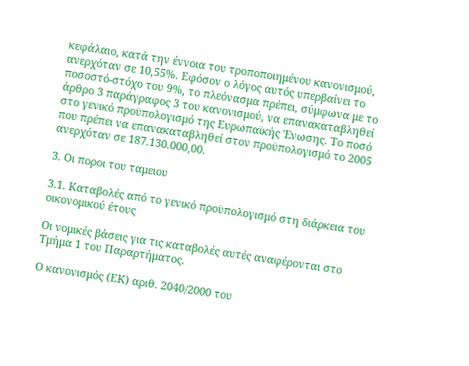κεφάλαιο, κατά την έννοια του τροποποιημένου κανονισμού, ανερχόταν σε 10,55%. Εφόσον ο λόγος αυτός υπερβαίνει το ποσοστό-στόχο του 9%, το πλεόνασμα πρέπει, σύμφωνα με το άρθρο 3 παράγραφος 3 του κανονισμού, να επανακαταβληθεί στο γενικό προϋπολογισμό της Ευρωπαϊκής Ένωσης. Το ποσό που πρέπει να επανακαταβληθεί στον προϋπολογισμό το 2005 ανερχόταν σε 187.130.000,00.

3. Οι ποροι του ταμειου

3.1. Καταβολές από το γενικό προϋπολογισμό στη διάρκεια του οικονομικού έτους

Οι νομικές βάσεις για τις καταβολές αυτές αναφέρονται στο Τμήμα 1 του Παραρτήματος.

Ο κανονισμός (ΕΚ) αριθ. 2040/2000 του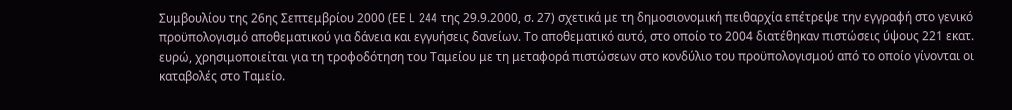Συμβουλίου της 26ης Σεπτεμβρίου 2000 (ΕΕ L 244 της 29.9.2000, σ. 27) σχετικά με τη δημοσιονομική πειθαρχία επέτρεψε την εγγραφή στο γενικό προϋπολογισμό αποθεματικού για δάνεια και εγγυήσεις δανείων. Το αποθεματικό αυτό, στο οποίο το 2004 διατέθηκαν πιστώσεις ύψους 221 εκατ. ευρώ, χρησιμοποιείται για τη τροφοδότηση του Ταμείου με τη μεταφορά πιστώσεων στο κονδύλιο του προϋπολογισμού από το οποίο γίνονται οι καταβολές στο Ταμείο.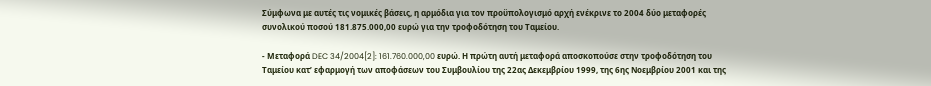Σύμφωνα με αυτές τις νομικές βάσεις, η αρμόδια για τον προϋπολογισμό αρχή ενέκρινε το 2004 δύο μεταφορές συνολικού ποσού 181.875.000,00 ευρώ για την τροφοδότηση του Ταμείου.

- Μεταφορά DEC 34/2004[2]: 161.760.000,00 ευρώ. Η πρώτη αυτή μεταφορά αποσκοπούσε στην τροφοδότηση του Ταμείου κατ’ εφαρμογή των αποφάσεων του Συμβουλίου της 22ας Δεκεμβρίου 1999, της 6ης Νοεμβρίου 2001 και της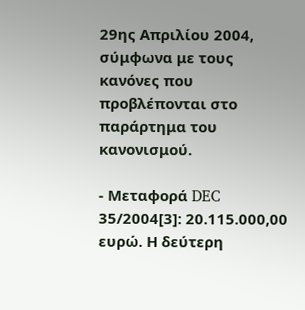29ης Απριλίου 2004, σύμφωνα με τους κανόνες που προβλέπονται στο παράρτημα του κανονισμού.

- Μεταφορά DEC 35/2004[3]: 20.115.000,00 ευρώ. Η δεύτερη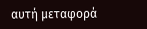αυτή μεταφορά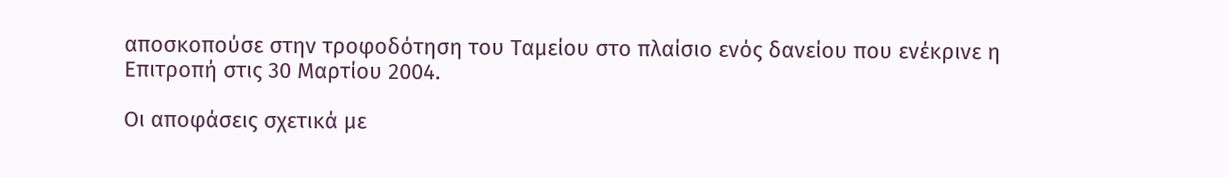αποσκοπούσε στην τροφοδότηση του Ταμείου στο πλαίσιο ενός δανείου που ενέκρινε η Επιτροπή στις 30 Μαρτίου 2004.

Οι αποφάσεις σχετικά με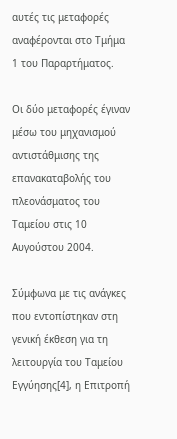αυτές τις μεταφορές αναφέρονται στο Τμήμα 1 του Παραρτήματος.

Οι δύο μεταφορές έγιναν μέσω του μηχανισμού αντιστάθμισης της επανακαταβολής του πλεονάσματος του Ταμείου στις 10 Αυγούστου 2004.

Σύμφωνα με τις ανάγκες που εντοπίστηκαν στη γενική έκθεση για τη λειτουργία του Ταμείου Εγγύησης[4], η Επιτροπή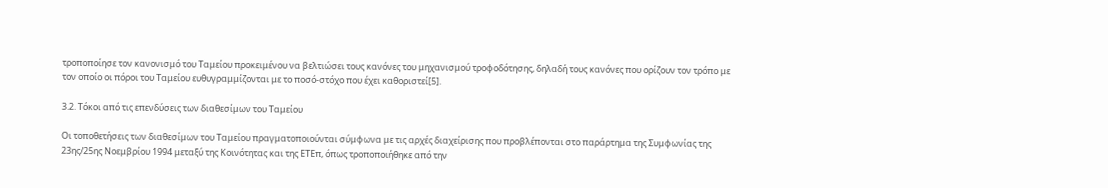τροποποίησε τον κανονισμό του Ταμείου προκειμένου να βελτιώσει τους κανόνες του μηχανισμού τροφοδότησης, δηλαδή τους κανόνες που ορίζουν τον τρόπο με τον οποίο οι πόροι του Ταμείου ευθυγραμμίζονται με το ποσό-στόχο που έχει καθοριστεί[5].

3.2. Τόκοι από τις επενδύσεις των διαθεσίμων του Ταμείου

Οι τοποθετήσεις των διαθεσίμων του Ταμείου πραγματοποιούνται σύμφωνα με τις αρχές διαχείρισης που προβλέπονται στο παράρτημα της Συμφωνίας της 23ης/25ης Νοεμβρίου 1994 μεταξύ της Κοινότητας και της ΕΤΕπ, όπως τροποποιήθηκε από την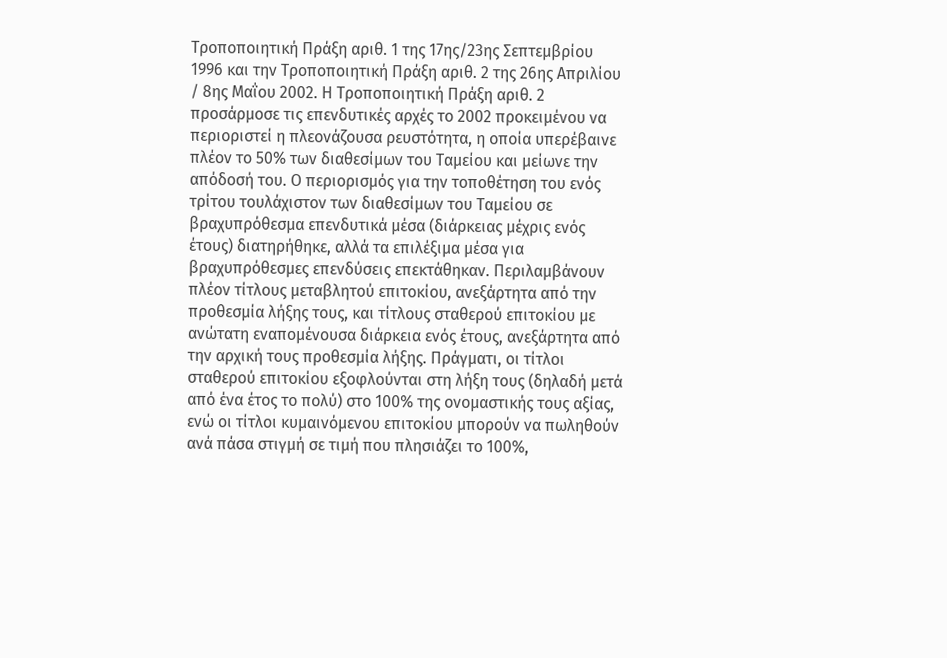Τροποποιητική Πράξη αριθ. 1 της 17ης/23ης Σεπτεμβρίου 1996 και την Τροποποιητική Πράξη αριθ. 2 της 26ης Απριλίου / 8ης Μαΐου 2002. Η Τροποποιητική Πράξη αριθ. 2 προσάρμοσε τις επενδυτικές αρχές το 2002 προκειμένου να περιοριστεί η πλεονάζουσα ρευστότητα, η οποία υπερέβαινε πλέον το 50% των διαθεσίμων του Ταμείου και μείωνε την απόδοσή του. Ο περιορισμός για την τοποθέτηση του ενός τρίτου τουλάχιστον των διαθεσίμων του Ταμείου σε βραχυπρόθεσμα επενδυτικά μέσα (διάρκειας μέχρις ενός έτους) διατηρήθηκε, αλλά τα επιλέξιμα μέσα για βραχυπρόθεσμες επενδύσεις επεκτάθηκαν. Περιλαμβάνουν πλέον τίτλους μεταβλητού επιτοκίου, ανεξάρτητα από την προθεσμία λήξης τους, και τίτλους σταθερού επιτοκίου με ανώτατη εναπομένουσα διάρκεια ενός έτους, ανεξάρτητα από την αρχική τους προθεσμία λήξης. Πράγματι, οι τίτλοι σταθερού επιτοκίου εξοφλούνται στη λήξη τους (δηλαδή μετά από ένα έτος το πολύ) στο 100% της ονομαστικής τους αξίας, ενώ οι τίτλοι κυμαινόμενου επιτοκίου μπορούν να πωληθούν ανά πάσα στιγμή σε τιμή που πλησιάζει το 100%,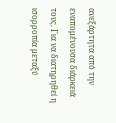ανεξάρτητα από την εναπομένουσα διάρκειά τους. Για να διατηρηθεί η ισορροπία μεταξύ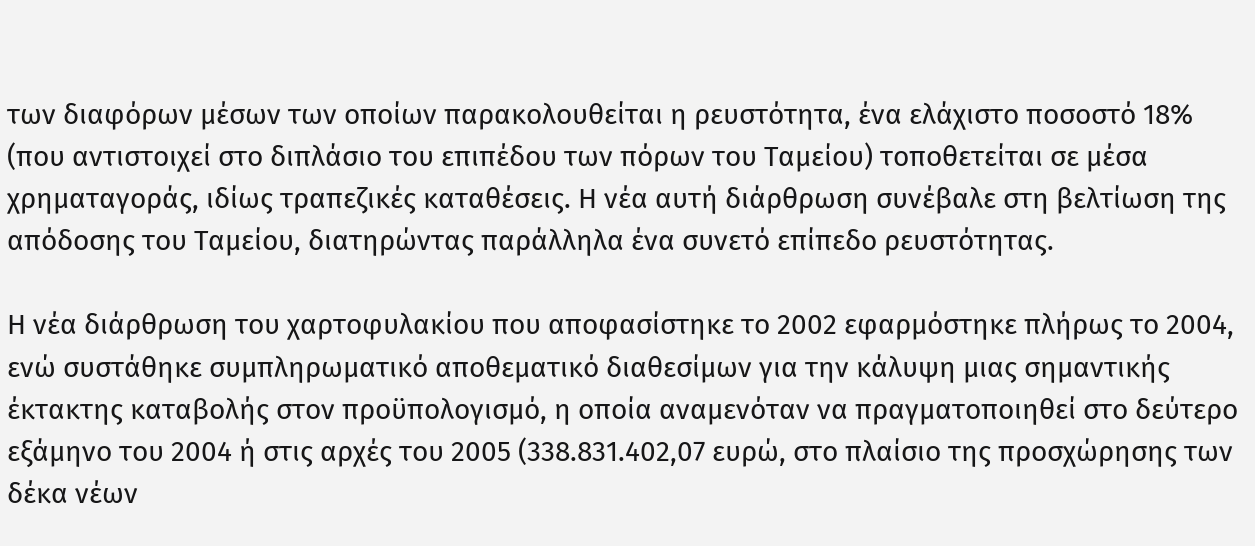των διαφόρων μέσων των οποίων παρακολουθείται η ρευστότητα, ένα ελάχιστο ποσοστό 18% (που αντιστοιχεί στο διπλάσιο του επιπέδου των πόρων του Ταμείου) τοποθετείται σε μέσα χρηματαγοράς, ιδίως τραπεζικές καταθέσεις. Η νέα αυτή διάρθρωση συνέβαλε στη βελτίωση της απόδοσης του Ταμείου, διατηρώντας παράλληλα ένα συνετό επίπεδο ρευστότητας.

Η νέα διάρθρωση του χαρτοφυλακίου που αποφασίστηκε το 2002 εφαρμόστηκε πλήρως το 2004, ενώ συστάθηκε συμπληρωματικό αποθεματικό διαθεσίμων για την κάλυψη μιας σημαντικής έκτακτης καταβολής στον προϋπολογισμό, η οποία αναμενόταν να πραγματοποιηθεί στο δεύτερο εξάμηνο του 2004 ή στις αρχές του 2005 (338.831.402,07 ευρώ, στο πλαίσιο της προσχώρησης των δέκα νέων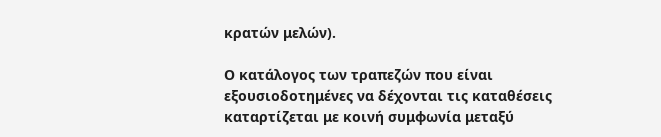κρατών μελών).

Ο κατάλογος των τραπεζών που είναι εξουσιοδοτημένες να δέχονται τις καταθέσεις καταρτίζεται με κοινή συμφωνία μεταξύ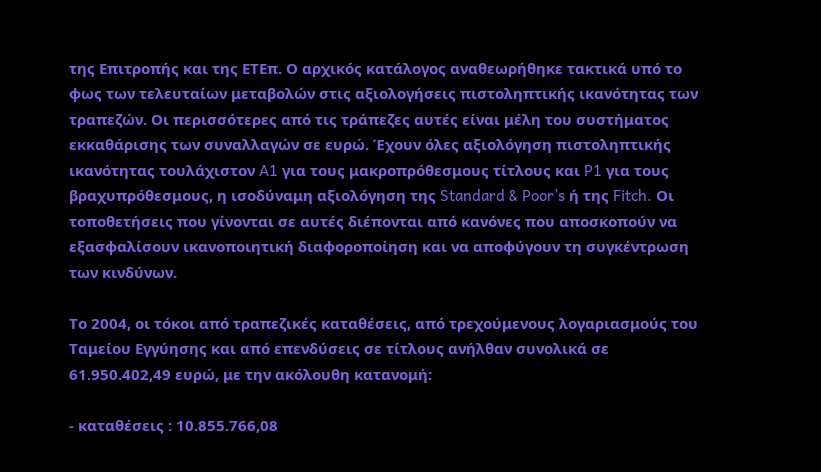της Επιτροπής και της ΕΤΕπ. Ο αρχικός κατάλογος αναθεωρήθηκε τακτικά υπό το φως των τελευταίων μεταβολών στις αξιολογήσεις πιστοληπτικής ικανότητας των τραπεζών. Οι περισσότερες από τις τράπεζες αυτές είναι μέλη του συστήματος εκκαθάρισης των συναλλαγών σε ευρώ. Έχουν όλες αξιολόγηση πιστοληπτικής ικανότητας τουλάχιστον A1 για τους μακροπρόθεσμους τίτλους και P1 για τους βραχυπρόθεσμους, η ισοδύναμη αξιολόγηση της Standard & Poor’s ή της Fitch. Οι τοποθετήσεις που γίνονται σε αυτές διέπονται από κανόνες που αποσκοπούν να εξασφαλίσουν ικανοποιητική διαφοροποίηση και να αποφύγουν τη συγκέντρωση των κινδύνων.

Το 2004, οι τόκοι από τραπεζικές καταθέσεις, από τρεχούμενους λογαριασμούς του Ταμείου Εγγύησης και από επενδύσεις σε τίτλους ανήλθαν συνολικά σε 61.950.402,49 ευρώ, με την ακόλουθη κατανομή:

- καταθέσεις : 10.855.766,08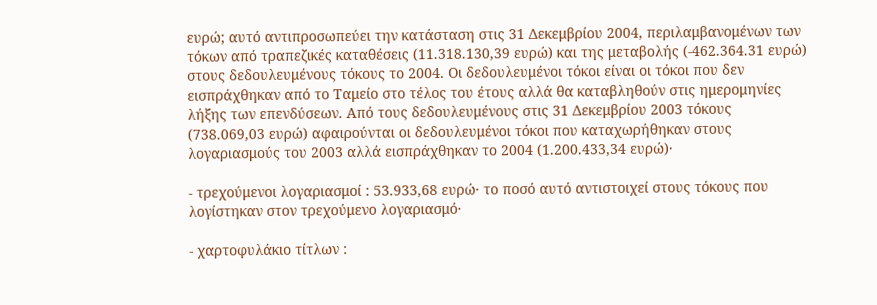ευρώ; αυτό αντιπροσωπεύει την κατάσταση στις 31 Δεκεμβρίου 2004, περιλαμβανομένων των τόκων από τραπεζικές καταθέσεις (11.318.130,39 ευρώ) και της μεταβολής (-462.364.31 ευρώ) στους δεδουλευμένους τόκους το 2004. Οι δεδουλευμένοι τόκοι είναι οι τόκοι που δεν εισπράχθηκαν από το Ταμείο στο τέλος του έτους αλλά θα καταβληθούν στις ημερομηνίες λήξης των επενδύσεων. Από τους δεδουλευμένους στις 31 Δεκεμβρίου 2003 τόκους (738.069,03 ευρώ) αφαιρούνται οι δεδουλευμένοι τόκοι που καταχωρήθηκαν στους λογαριασμούς του 2003 αλλά εισπράχθηκαν το 2004 (1.200.433,34 ευρώ)·

- τρεχούμενοι λογαριασμοί : 53.933,68 ευρώ· το ποσό αυτό αντιστοιχεί στους τόκους που λογίστηκαν στον τρεχούμενο λογαριασμό·

- χαρτοφυλάκιο τίτλων :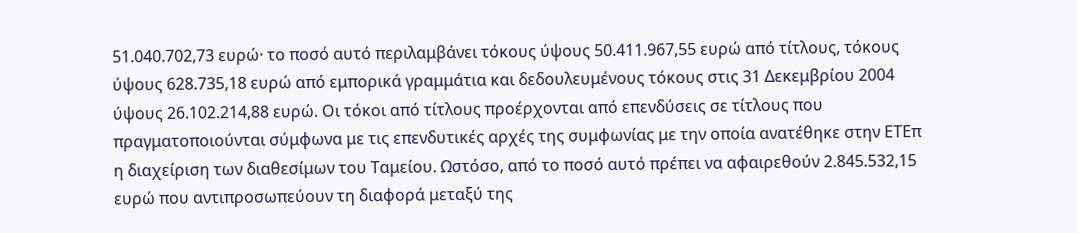51.040.702,73 ευρώ· το ποσό αυτό περιλαμβάνει τόκους ύψους 50.411.967,55 ευρώ από τίτλους, τόκους ύψους 628.735,18 ευρώ από εμπορικά γραμμάτια και δεδουλευμένους τόκους στις 31 Δεκεμβρίου 2004 ύψους 26.102.214,88 ευρώ. Οι τόκοι από τίτλους προέρχονται από επενδύσεις σε τίτλους που πραγματοποιούνται σύμφωνα με τις επενδυτικές αρχές της συμφωνίας με την οποία ανατέθηκε στην ΕΤΕπ η διαχείριση των διαθεσίμων του Ταμείου. Ωστόσο, από το ποσό αυτό πρέπει να αφαιρεθούν 2.845.532,15 ευρώ που αντιπροσωπεύουν τη διαφορά μεταξύ της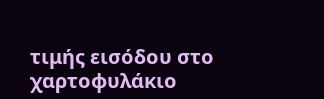τιμής εισόδου στο χαρτοφυλάκιο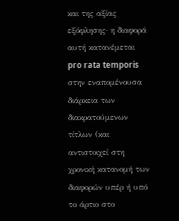και της αξίας εξόφλησης· η διαφορά αυτή κατανέμεται pro rata temporis στην εναπομένουσα διάρκεια των διακρατούμενων τίτλων (και αντιστοιχεί στη χρονική κατανομή των διαφορών υπέρ ή υπό το άρτιο στο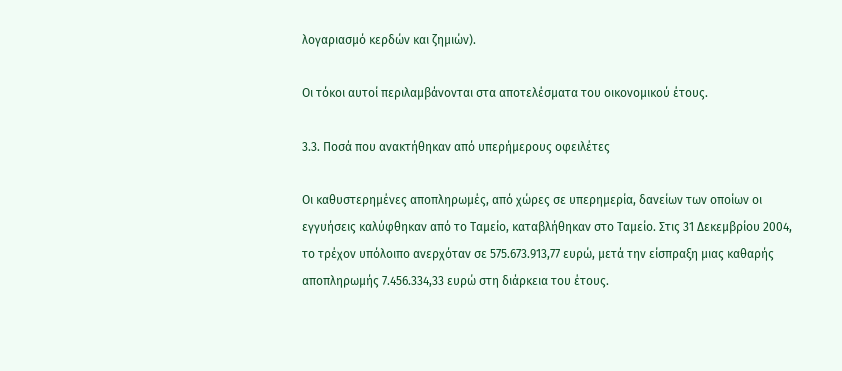λογαριασμό κερδών και ζημιών).

Οι τόκοι αυτοί περιλαμβάνονται στα αποτελέσματα του οικονομικού έτους.

3.3. Ποσά που ανακτήθηκαν από υπερήμερους οφειλέτες

Οι καθυστερημένες αποπληρωμές, από χώρες σε υπερημερία, δανείων των οποίων οι εγγυήσεις καλύφθηκαν από το Ταμείο, καταβλήθηκαν στο Ταμείο. Στις 31 Δεκεμβρίου 2004, το τρέχον υπόλοιπο ανερχόταν σε 575.673.913,77 ευρώ, μετά την είσπραξη μιας καθαρής αποπληρωμής 7.456.334,33 ευρώ στη διάρκεια του έτους.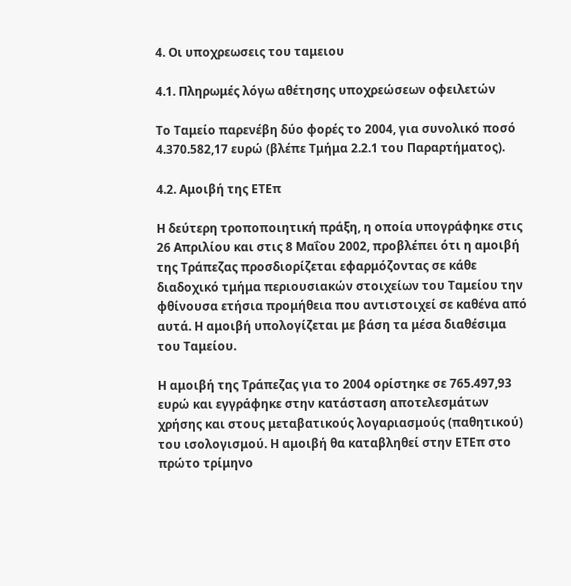4. Οι υποχρεωσεις του ταμειου

4.1. Πληρωμές λόγω αθέτησης υποχρεώσεων οφειλετών

Το Ταμείο παρενέβη δύο φορές το 2004, για συνολικό ποσό 4.370.582,17 ευρώ (βλέπε Τμήμα 2.2.1 του Παραρτήματος).

4.2. Αμοιβή της ΕΤΕπ

Η δεύτερη τροποποιητική πράξη, η οποία υπογράφηκε στις 26 Απριλίου και στις 8 Μαΐου 2002, προβλέπει ότι η αμοιβή της Τράπεζας προσδιορίζεται εφαρμόζοντας σε κάθε διαδοχικό τμήμα περιουσιακών στοιχείων του Ταμείου την φθίνουσα ετήσια προμήθεια που αντιστοιχεί σε καθένα από αυτά. Η αμοιβή υπολογίζεται με βάση τα μέσα διαθέσιμα του Ταμείου.

Η αμοιβή της Τράπεζας για το 2004 ορίστηκε σε 765.497,93 ευρώ και εγγράφηκε στην κατάσταση αποτελεσμάτων χρήσης και στους μεταβατικούς λογαριασμούς (παθητικού) του ισολογισμού. Η αμοιβή θα καταβληθεί στην ΕΤΕπ στο πρώτο τρίμηνο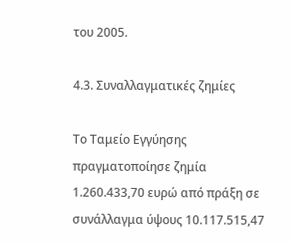του 2005.

4.3. Συναλλαγματικές ζημίες

Το Ταμείο Εγγύησης πραγματοποίησε ζημία 1.260.433,70 ευρώ από πράξη σε συνάλλαγμα ύψους 10.117.515,47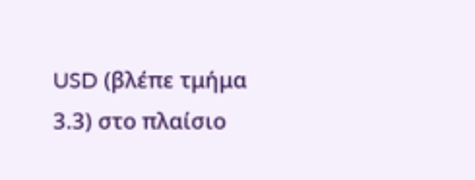USD (βλέπε τμήμα 3.3) στο πλαίσιο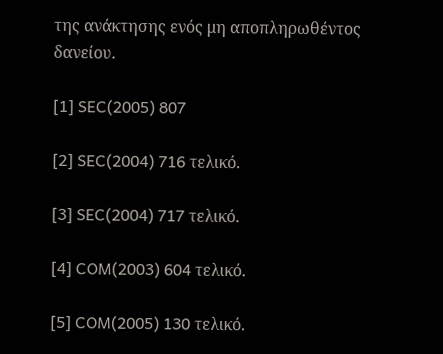της ανάκτησης ενός μη αποπληρωθέντος δανείου.

[1] SEC(2005) 807

[2] SEC(2004) 716 τελικό.

[3] SEC(2004) 717 τελικό.

[4] COM(2003) 604 τελικό.

[5] COM(2005) 130 τελικό.